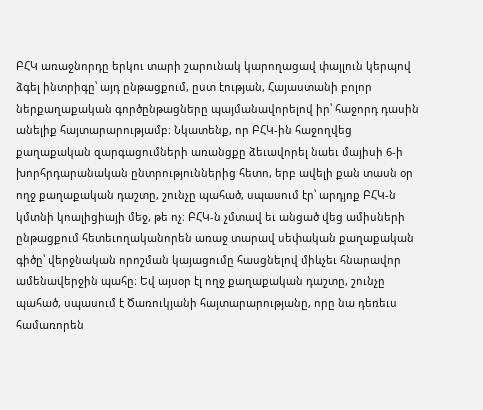ԲՀԿ առաջնորդը երկու տարի շարունակ կարողացավ փայլուն կերպով ձգել ինտրիգը՝ այդ ընթացքում, ըստ էության, Հայաստանի բոլոր ներքաղաքական գործընթացները պայմանավորելով իր՝ հաջորդ դասին անելիք հայտարարությամբ։ Նկատենք, որ ԲՀԿ-ին հաջողվեց քաղաքական զարգացումների առանցքը ձեւավորել նաեւ մայիսի 6-ի խորհրդարանական ընտրություններից հետո, երբ ավելի քան տասն օր ողջ քաղաքական դաշտը, շունչը պահած, սպասում էր՝ արդյոք ԲՀԿ-ն կմտնի կոալիցիայի մեջ, թե ոչ։ ԲՀԿ-ն չմտավ եւ անցած վեց ամիսների ընթացքում հետեւողականորեն առաջ տարավ սեփական քաղաքական գիծը՝ վերջնական որոշման կայացումը հասցնելով միևչեւ հնարավոր ամենավերջին պահը։ Եվ այսօր էլ ողջ քաղաքական դաշտը, շունչը պահած, սպասում է Ծառուկյանի հայտարարությանը, որը նա դեռեւս համառորեն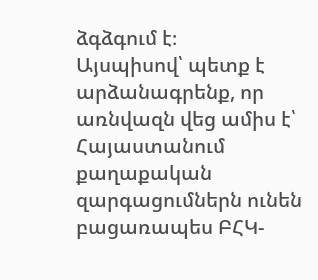ձգձգում է։
Այսպիսով՝ պետք է արձանագրենք, որ առնվազն վեց ամիս է՝ Հայաստանում քաղաքական զարգացումներն ունեն բացառապես ԲՀԿ-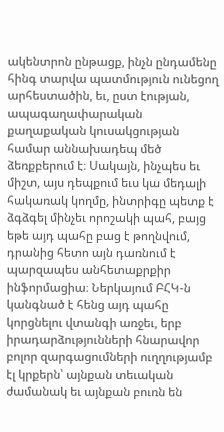ակենտրոն ընթացք, ինչն ընդամենը հինգ տարվա պատմություն ունեցող արհեստածին, եւ, ըստ էության, ապագաղափարական քաղաքական կուսակցության համար աննախադեպ մեծ ձեռքբերում է։ Սակայն, ինչպես եւ միշտ, այս դեպքում եւս կա մեդալի հակառակ կողմը, ինտրիգը պետք է ձգձգել մինչեւ որոշակի պահ, բայց եթե այդ պահը բաց է թողնվում, դրանից հետո այն դառնում է պարզապես անհետաքրքիր ինֆորմացիա։ Ներկայում ԲՀԿ-ն կանգնած է հենց այդ պահը կորցնելու վտանգի առջեւ, երբ իրադարձությունների հնարավոր բոլոր զարգացումների ուղղությամբ էլ կրքերն՝ այնքան տեւական ժամանակ եւ այնքան բուռն են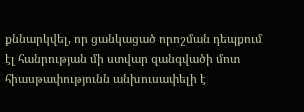քննարկվել, որ ցանկացած որոշման դեպքում էլ հանրության մի ստվար զանգվածի մոտ հիասթափությունն անխուսափելի է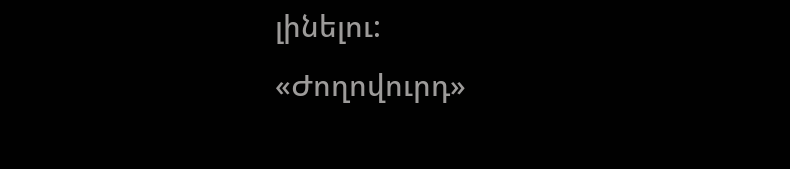լինելու:
«Ժողովուրդ»